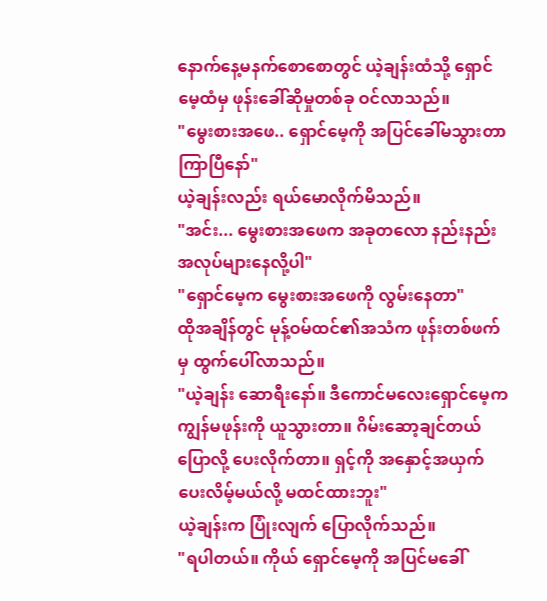နောက်နေ့မနက်စောစောတွင် ယဲ့ချန်းထံသို့ ရှောင်မေ့ထံမှ ဖုန်းခေါ်ဆိုမှုတစ်ခု ဝင်လာသည်။
"မွေးစားအဖေ.. ရှောင်မေ့ကို အပြင်ခေါ်မသွားတာ ကြာပြီနော်"
ယဲ့ချန်းလည်း ရယ်မောလိုက်မိသည်။
"အင်း... မွေးစားအဖေက အခုတလော နည်းနည်းအလုပ်များနေလို့ပါ"
"ရှောင်မေ့က မွေးစားအဖေကို လွမ်းနေတာ"
ထိုအချိန်တွင် မုန့်ဝမ်ထင်၏အသံက ဖုန်းတစ်ဖက်မှ ထွက်ပေါ်လာသည်။
"ယဲ့ချန်း ဆောရီးနော်။ ဒီကောင်မလေးရှောင်မေ့က ကျွန်မဖုန်းကို ယူသွားတာ။ ဂိမ်းဆော့ချင်တယ်ပြောလို့ ပေးလိုက်တာ။ ရှင့်ကို အနှောင့်အယှက်ပေးလိမ့်မယ်လို့ မထင်ထားဘူး"
ယဲ့ချန်းက ပြုံးလျက် ပြောလိုက်သည်။
"ရပါတယ်။ ကိုယ် ရှောင်မေ့ကို အပြင်မခေါ်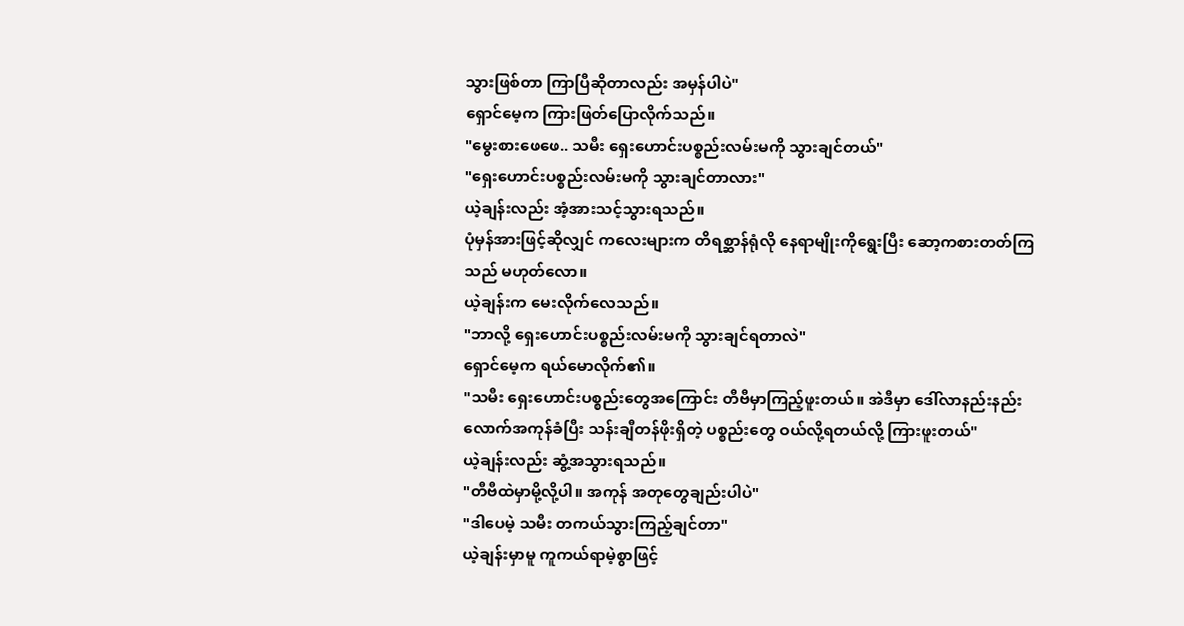သွားဖြစ်တာ ကြာပြီဆိုတာလည်း အမှန်ပါပဲ"
ရှောင်မေ့က ကြားဖြတ်ပြောလိုက်သည်။
"မွေးစားဖေဖေ.. သမီး ရှေးဟောင်းပစ္စည်းလမ်းမကို သွားချင်တယ်"
"ရှေးဟောင်းပစ္စည်းလမ်းမကို သွားချင်တာလား"
ယဲ့ချန်းလည်း အံ့အားသင့်သွားရသည်။
ပုံမှန်အားဖြင့်ဆိုလျှင် ကလေးများက တိရစ္ဆာန်ရုံလို နေရာမျိုးကိုရွေးပြီး ဆော့ကစားတတ်ကြသည် မဟုတ်လော။
ယဲ့ချန်းက မေးလိုက်လေသည်။
"ဘာလို့ ရှေးဟောင်းပစ္စည်းလမ်းမကို သွားချင်ရတာလဲ"
ရှောင်မေ့က ရယ်မောလိုက်၏။
"သမီး ရှေးဟောင်းပစ္စည်းတွေအကြောင်း တီဗီမှာကြည့်ဖူးတယ်။ အဲဒီမှာ ဒေါ်လာနည်းနည်းလောက်အကုန်ခံပြီး သန်းချီတန်ဖိုးရှိတဲ့ ပစ္စည်းတွေ ဝယ်လို့ရတယ်လို့ ကြားဖူးတယ်"
ယဲ့ချန်းလည်း ဆွံ့အသွားရသည်။
"တီဗီထဲမှာမို့လို့ပါ။ အကုန် အတုတွေချည်းပါပဲ"
"ဒါပေမဲ့ သမီး တကယ်သွားကြည့်ချင်တာ"
ယဲ့ချန်းမှာမူ ကူကယ်ရာမဲ့စွာဖြင့်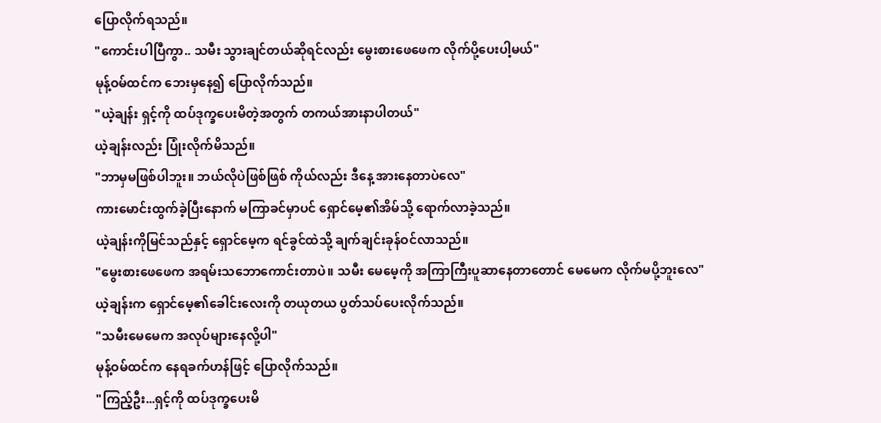ပြောလိုက်ရသည်။
"ကောင်းပါပြီကွာ.. သမီး သွားချင်တယ်ဆိုရင်လည်း မွေးစားဖေဖေက လိုက်ပို့ပေးပါ့မယ်"
မုန့်ဝမ်ထင်က ဘေးမှနေ၍ ပြောလိုက်သည်။
"ယဲ့ချန်း ရှင့်ကို ထပ်ဒုက္ခပေးမိတဲ့အတွက် တကယ်အားနာပါတယ်"
ယဲ့ချန်းလည်း ပြုံးလိုက်မိသည်။
"ဘာမှမဖြစ်ပါဘူး။ ဘယ်လိုပဲဖြစ်ဖြစ် ကိုယ်လည်း ဒီနေ့ အားနေတာပဲလေ"
ကားမောင်းထွက်ခဲ့ပြီးနောက် မကြာခင်မှာပင် ရှောင်မေ့၏အိမ်သို့ ရောက်လာခဲ့သည်။
ယဲ့ချန်းကိုမြင်သည်နှင့် ရှောင်မေ့က ရင်ခွင်ထဲသို့ ချက်ချင်းခုန်ဝင်လာသည်။
"မွေးစားဖေဖေက အရမ်းသဘောကောင်းတာပဲ။ သမီး မေမေ့ကို အကြာကြီးပူဆာနေတာတောင် မေမေက လိုက်မပို့ဘူးလေ"
ယဲ့ချန်းက ရှောင်မေ့၏ခေါင်းလေးကို တယုတယ ပွတ်သပ်ပေးလိုက်သည်။
"သမီးမေမေက အလုပ်များနေလို့ပါ"
မုန့်ဝမ်ထင်က နေရခက်ဟန်ဖြင့် ပြောလိုက်သည်။
"ကြည့်ဦး...ရှင့်ကို ထပ်ဒုက္ခပေးမိ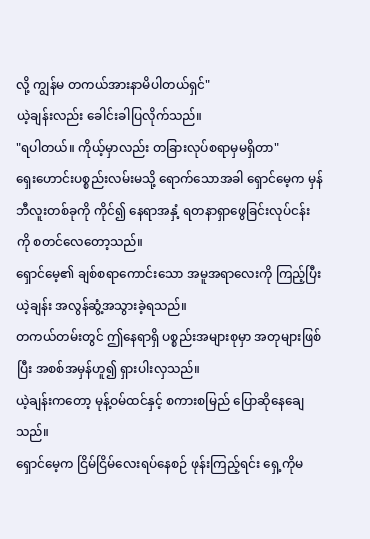လို့ ကျွန်မ တကယ်အားနာမိပါတယ်ရှင်"
ယဲ့ချန်းလည်း ခေါင်းခါပြလိုက်သည်။
"ရပါတယ်။ ကိုယ့်မှာလည်း တခြားလုပ်စရာမှမရှိတာ"
ရှေးဟောင်းပစ္စည်းလမ်းမသို့ ရောက်သောအခါ ရှောင်မေ့က မှန်ဘီလူးတစ်ခုကို ကိုင်၍ နေရာအနှံ့ ရတနာရှာဖွေခြင်းလုပ်ငန်းကို စတင်လေတော့သည်။
ရှောင်မေ့၏ ချစ်စရာကောင်းသော အမူအရာလေးကို ကြည့်ပြီး ယဲ့ချန်း အလွန်ဆွံ့အသွားခဲ့ရသည်။
တကယ်တမ်းတွင် ဤနေရာရှိ ပစ္စည်းအများစုမှာ အတုများဖြစ်ပြီး အစစ်အမှန်ဟူ၍ ရှားပါးလှသည်။
ယဲ့ချန်းကတော့ မုန့်ဝမ်ထင်နှင့် စကားစမြည် ပြောဆိုနေချေသည်။
ရှောင်မေ့က ငြိမ်ငြိမ်လေးရပ်နေစဉ် ဖုန်းကြည့်ရင်း ရှေ့ကိုမ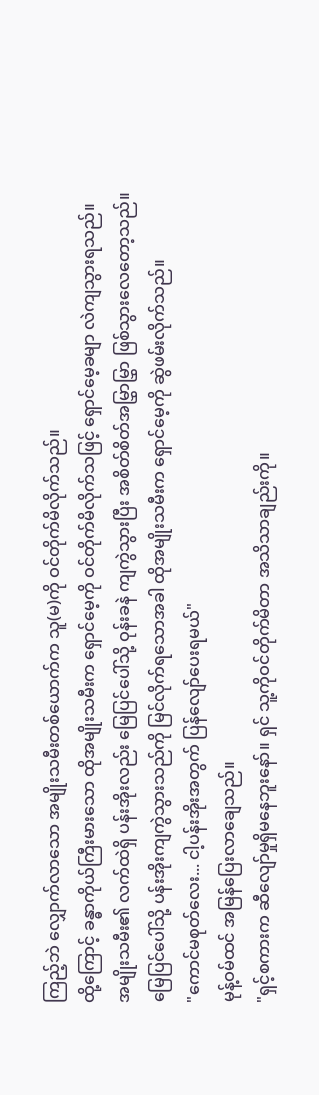ကြည့်ဘဲ လျှောက်လာသော အမျိုးသမီးတစ်ယောက်က သူ(မ)ကို ဝင်တိုက်မိလိုက်သည်။
ထို့ကြောင့် ခန္ဓာကိုယ်ကြီးမားသော ထိုအမျိုးသမီးက ရှောင်မေ့ကို ဝင်တိုက်မိလိုက်သဖြင့် ရှောင်မေ့ခမျာ လဲကျသွားရသည်။
အမျိုးသမီး၏ လက်ထဲရှိ ပန်းအိုးလည်း မြေပြင်ပေါ်သို့ ဝုန်းခနဲ ကျကွဲသွားပြီး အစိတ်စိတ်အမြွှာမြွှာ ဖြစ်သွားလေတော့သည်။
မြေပြင်ပေါ်သို့ ပန်းအိုးကျကွဲသွားသည်ကို မြင်လိုက်ရသောအခါ ထိုအမျိုးသမီးက ရှောင်မေ့ကို ဆွဲဖမ်းလိုက်သည်။
"ကောင်မစုတ်လေး... ငါ့ပန်းအိုးအတွက် ပြန်လျော်ပေးရမယ်"
မုန့်ဝမ်ထင် အမြန်ပြေးလာချေသည်။
"ရှင့်စကားက ဆီလျော်မှုရှိမနေဘူးနော်။ ရှင် သူ့ကိုဝင်တိုက်မိတာ အသိသာချည်းကို။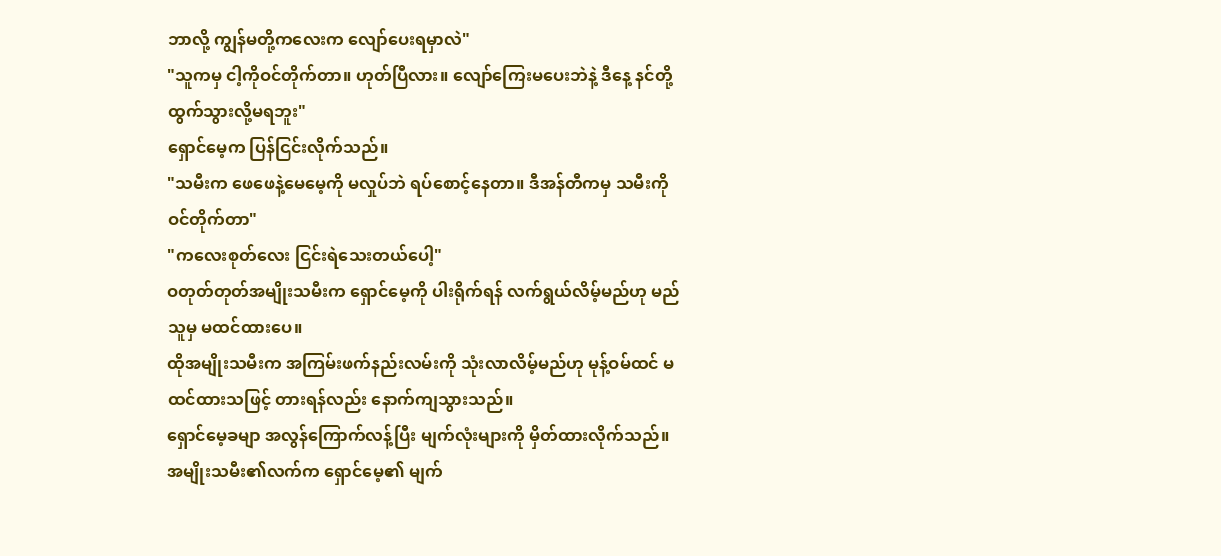ဘာလို့ ကျွန်မတို့ကလေးက လျော်ပေးရမှာလဲ"
"သူကမှ ငါ့ကိုဝင်တိုက်တာ။ ဟုတ်ပြီလား။ လျော်ကြေးမပေးဘဲနဲ့ ဒီနေ့ နင်တို့ ထွက်သွားလို့မရဘူး"
ရှောင်မေ့က ပြန်ငြင်းလိုက်သည်။
"သမီးက ဖေဖေနဲ့မေမေ့ကို မလှုပ်ဘဲ ရပ်စောင့်နေတာ။ ဒီအန်တီကမှ သမီးကို ဝင်တိုက်တာ"
"ကလေးစုတ်လေး ငြင်းရဲသေးတယ်ပေါ့"
ဝတုတ်တုတ်အမျိုးသမီးက ရှောင်မေ့ကို ပါးရိုက်ရန် လက်ရွယ်လိမ့်မည်ဟု မည်သူမှ မထင်ထားပေ။
ထိုအမျိုးသမီးက အကြမ်းဖက်နည်းလမ်းကို သုံးလာလိမ့်မည်ဟု မုန့်ဝမ်ထင် မထင်ထားသဖြင့် တားရန်လည်း နောက်ကျသွားသည်။
ရှောင်မေ့ခမျာ အလွန်ကြောက်လန့်ပြီး မျက်လုံးများကို မှိတ်ထားလိုက်သည်။
အမျိုးသမီး၏လက်က ရှောင်မေ့၏ မျက်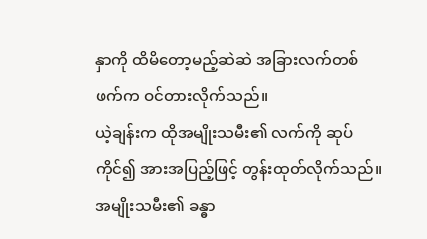နှာကို ထိမိတော့မည့်ဆဲဆဲ အခြားလက်တစ်ဖက်က ဝင်တားလိုက်သည်။
ယဲ့ချန်းက ထိုအမျိုးသမီး၏ လက်ကို ဆုပ်ကိုင်၍ အားအပြည့်ဖြင့် တွန်းထုတ်လိုက်သည်။
အမျိုးသမီး၏ ခန္ဓာ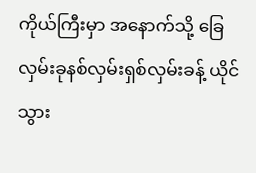ကိုယ်ကြီးမှာ အနောက်သို့ ခြေလှမ်းခုနစ်လှမ်းရှစ်လှမ်းခန့် ယိုင်သွား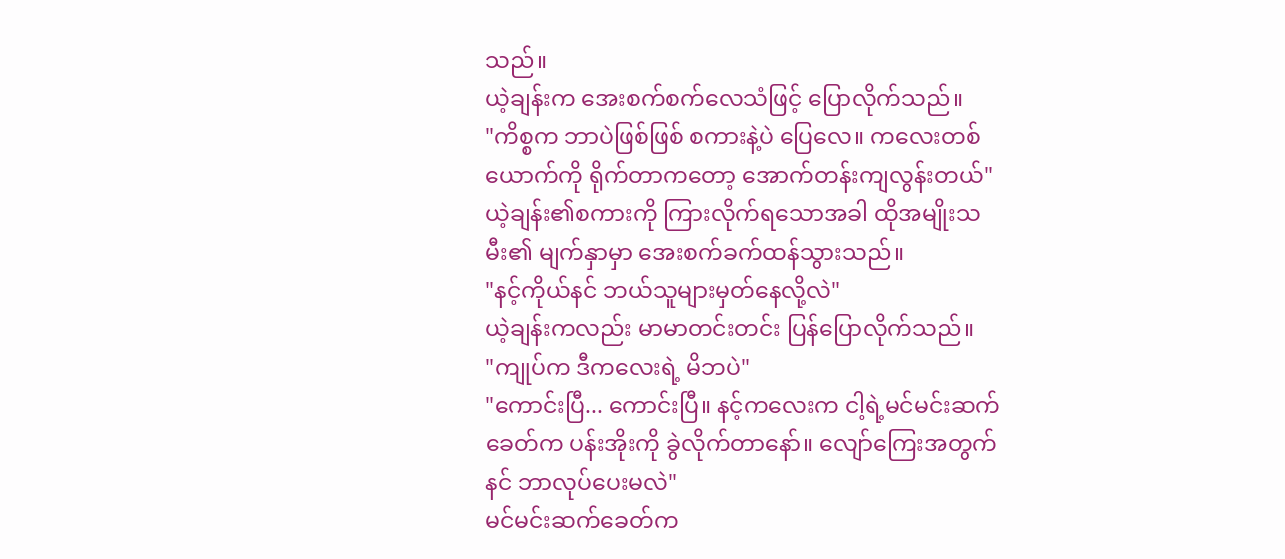သည်။
ယဲ့ချန်းက အေးစက်စက်လေသံဖြင့် ပြောလိုက်သည်။
"ကိစ္စက ဘာပဲဖြစ်ဖြစ် စကားနဲ့ပဲ ပြေလေ။ ကလေးတစ်ယောက်ကို ရိုက်တာကတော့ အောက်တန်းကျလွန်းတယ်"
ယဲ့ချန်း၏စကားကို ကြားလိုက်ရသောအခါ ထိုအမျိုးသမီး၏ မျက်နှာမှာ အေးစက်ခက်ထန်သွားသည်။
"နင့်ကိုယ်နင် ဘယ်သူများမှတ်နေလို့လဲ"
ယဲ့ချန်းကလည်း မာမာတင်းတင်း ပြန်ပြောလိုက်သည်။
"ကျုပ်က ဒီကလေးရဲ့ မိဘပဲ"
"ကောင်းပြီ... ကောင်းပြီ။ နင့်ကလေးက ငါ့ရဲ့မင်မင်းဆက်ခေတ်က ပန်းအိုးကို ခွဲလိုက်တာနော်။ လျော်ကြေးအတွက် နင် ဘာလုပ်ပေးမလဲ"
မင်မင်းဆက်ခေတ်က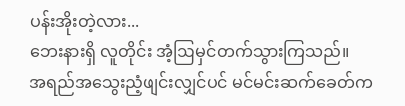ပန်းအိုးတဲ့လား...
ဘေးနားရှိ လူတိုင်း အံ့ဩမှင်တက်သွားကြသည်။
အရည်အသွေးညံ့ဖျင်းလျှင်ပင် မင်မင်းဆက်ခေတ်က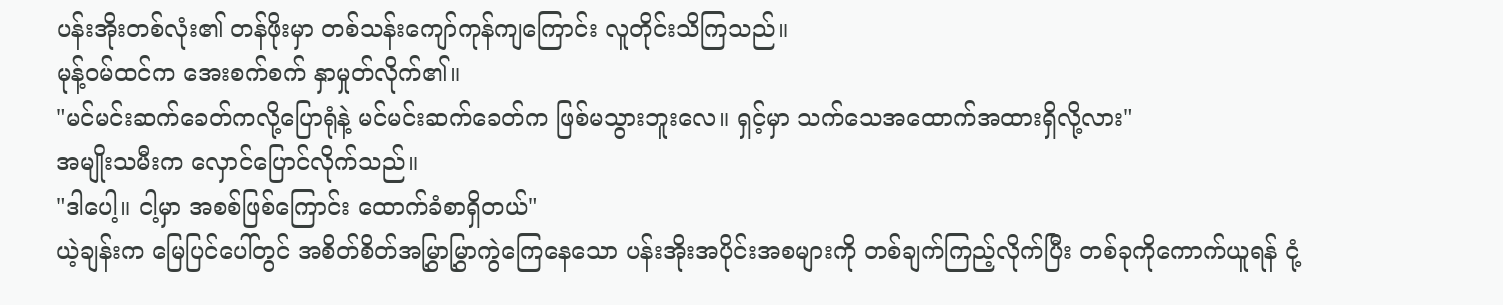ပန်းအိုးတစ်လုံး၏ တန်ဖိုးမှာ တစ်သန်းကျော်ကုန်ကျကြောင်း လူတိုင်းသိကြသည်။
မုန့်ဝမ်ထင်က အေးစက်စက် နှာမှုတ်လိုက်၏။
"မင်မင်းဆက်ခေတ်ကလို့ပြောရုံနဲ့ မင်မင်းဆက်ခေတ်က ဖြစ်မသွားဘူးလေ။ ရှင့်မှာ သက်သေအထောက်အထားရှိလို့လား"
အမျိုးသမီးက လှောင်ပြောင်လိုက်သည်။
"ဒါပေါ့။ ငါ့မှာ အစစ်ဖြစ်ကြောင်း ထောက်ခံစာရှိတယ်"
ယဲ့ချန်းက မြေပြင်ပေါ်တွင် အစိတ်စိတ်အမြွှာမြွှာကွဲကြေနေသော ပန်းအိုးအပိုင်းအစများကို တစ်ချက်ကြည့်လိုက်ပြီး တစ်ခုကိုကောက်ယူရန် ငုံ့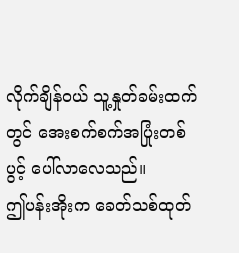လိုက်ချိန်ဝယ် သူ့နှုတ်ခမ်းထက်တွင် အေးစက်စက်အပြုံးတစ်ပွင့် ပေါ်လာလေသည်။
ဤပန်းအိုးက ခေတ်သစ်ထုတ်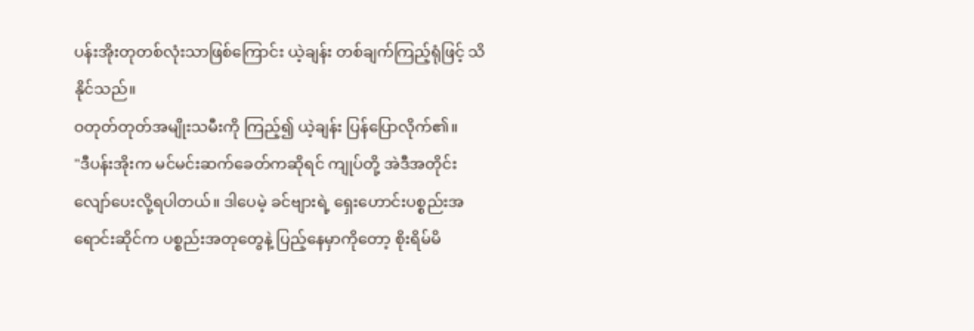ပန်းအိုးတုတစ်လုံးသာဖြစ်ကြောင်း ယဲ့ချန်း တစ်ချက်ကြည့်ရုံဖြင့် သိနိုင်သည်။
ဝတုတ်တုတ်အမျိုးသမီးကို ကြည့်၍ ယဲ့ချန်း ပြန်ပြောလိုက်၏။
"ဒီပန်းအိုးက မင်မင်းဆက်ခေတ်ကဆိုရင် ကျုပ်တို့ အဲဒီအတိုင်း လျော်ပေးလို့ရပါတယ်။ ဒါပေမဲ့ ခင်ဗျားရဲ့ ရှေးဟောင်းပစ္စည်းအရောင်းဆိုင်က ပစ္စည်းအတုတွေနဲ့ ပြည့်နေမှာကိုတော့ စိုးရိမ်မိ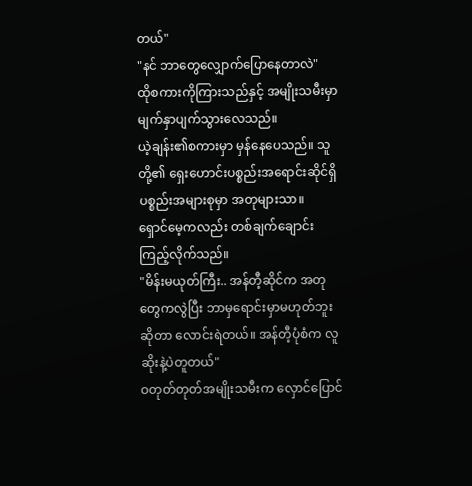တယ်"
"နင် ဘာတွေလျှောက်ပြောနေတာလဲ"
ထိုစကားကိုကြားသည်နှင့် အမျိုးသမီးမှာ မျက်နှာပျက်သွားလေသည်။
ယဲ့ချန်း၏စကားမှာ မှန်နေပေသည်။ သူတို့၏ ရှေးဟောင်းပစ္စည်းအရောင်းဆိုင်ရှိ ပစ္စည်းအများစုမှာ အတုများသာ။
ရှောင်မေ့ကလည်း တစ်ချက်ချောင်းကြည့်လိုက်သည်။
"မိန်းမယုတ်ကြီး.. အန်တီ့ဆိုင်က အတုတွေကလွဲပြီး ဘာမှရောင်းမှာမဟုတ်ဘူးဆိုတာ လောင်းရဲတယ်။ အန်တီ့ပုံစံက လူဆိုးနဲ့ပဲတူတယ်"
ဝတုတ်တုတ်အမျိုးသမီးက လှောင်ပြောင်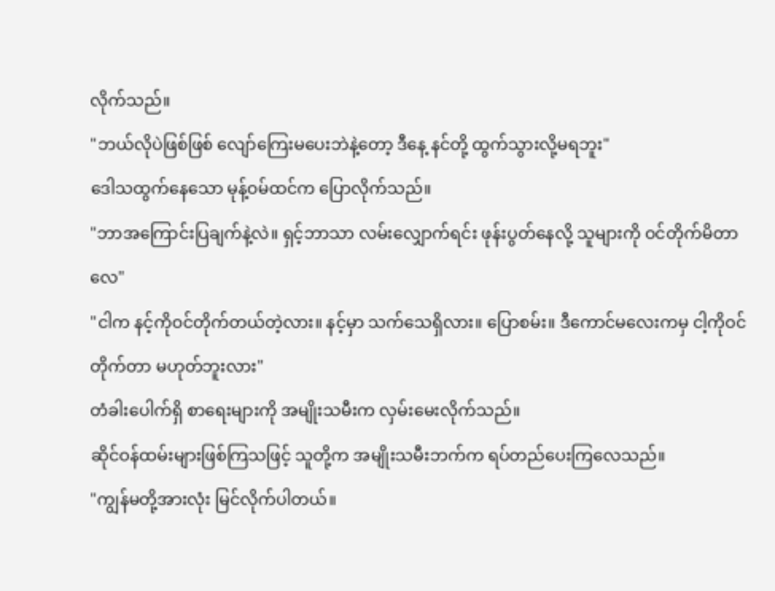လိုက်သည်။
"ဘယ်လိုပဲဖြစ်ဖြစ် လျော်ကြေးမပေးဘဲနဲ့တော့ ဒီနေ့ နင်တို့ ထွက်သွားလို့မရဘူး"
ဒေါသထွက်နေသော မုန့်ဝမ်ထင်က ပြောလိုက်သည်။
"ဘာအကြောင်းပြချက်နဲ့လဲ။ ရှင့်ဘာသာ လမ်းလျှောက်ရင်း ဖုန်းပွတ်နေလို့ သူများကို ဝင်တိုက်မိတာလေ"
"ငါက နင့်ကိုဝင်တိုက်တယ်တဲ့လား။ နင့်မှာ သက်သေရှိလား။ ပြောစမ်း။ ဒီကောင်မလေးကမှ ငါ့ကိုဝင်တိုက်တာ မဟုတ်ဘူးလား"
တံခါးပေါက်ရှိ စာရေးများကို အမျိုးသမီးက လှမ်းမေးလိုက်သည်။
ဆိုင်ဝန်ထမ်းများဖြစ်ကြသဖြင့် သူတို့က အမျိုးသမီးဘက်က ရပ်တည်ပေးကြလေသည်။
"ကျွန်မတို့အားလုံး မြင်လိုက်ပါတယ်။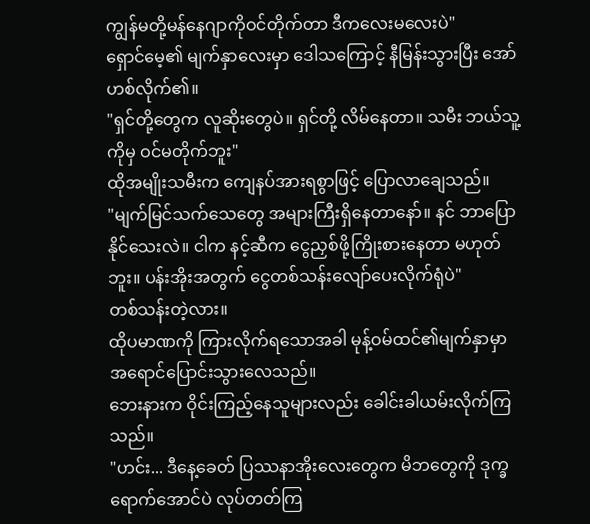ကျွန်မတို့မန်နေဂျာကိုဝင်တိုက်တာ ဒီကလေးမလေးပဲ"
ရှောင်မေ့၏ မျက်နှာလေးမှာ ဒေါသကြောင့် နီမြန်းသွားပြီး အော်ဟစ်လိုက်၏။
"ရှင်တို့တွေက လူဆိုးတွေပဲ။ ရှင်တို့ လိမ်နေတာ။ သမီး ဘယ်သူ့ကိုမှ ဝင်မတိုက်ဘူး"
ထိုအမျိုးသမီးက ကျေနပ်အားရစွာဖြင့် ပြောလာချေသည်။
"မျက်မြင်သက်သေတွေ အများကြီးရှိနေတာနော်။ နင် ဘာပြောနိုင်သေးလဲ။ ငါက နင့်ဆီက ငွေညှစ်ဖို့ကြိုးစားနေတာ မဟုတ်ဘူး။ ပန်းအိုးအတွက် ငွေတစ်သန်းလျော်ပေးလိုက်ရုံပဲ"
တစ်သန်းတဲ့လား။
ထိုပမာဏကို ကြားလိုက်ရသောအခါ မုန့်ဝမ်ထင်၏မျက်နှာမှာ အရောင်ပြောင်းသွားလေသည်။
ဘေးနားက ဝိုင်းကြည့်နေသူများလည်း ခေါင်းခါယမ်းလိုက်ကြသည်။
"ဟင်း... ဒီနေ့ခေတ် ပြဿနာအိုးလေးတွေက မိဘတွေကို ဒုက္ခရောက်အောင်ပဲ လုပ်တတ်ကြ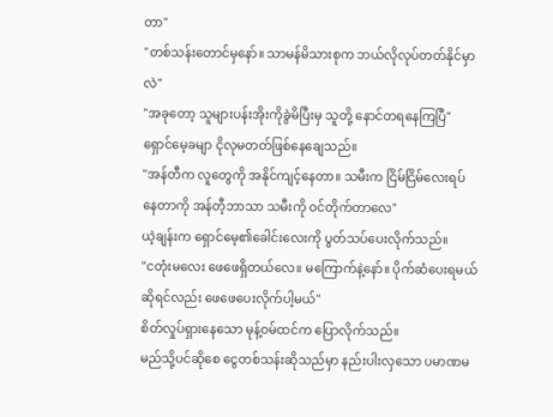တာ"
"တစ်သန်းတောင်မှနော်။ သာမန်မိသားစုက ဘယ်လိုလုပ်တတ်နိုင်မှာလဲ"
"အခုတော့ သူများပန်းအိုးကိုခွဲမိပြီးမှ သူတို့ နောင်တရနေကြပြီ"
ရှောင်မေ့ခမျာ ငိုလုမတတ်ဖြစ်နေချေသည်။
"အန်တီက လူတွေကို အနိုင်ကျင့်နေတာ။ သမီးက ငြိမ်ငြိမ်လေးရပ်နေတာကို အန်တီ့ဘာသာ သမီးကို ဝင်တိုက်တာလေ"
ယဲ့ချန်းက ရှောင်မေ့၏ခေါင်းလေးကို ပွတ်သပ်ပေးလိုက်သည်။
"ငတုံးမလေး ဖေဖေရှိတယ်လေ။ မကြောက်နဲ့နော်။ ပိုက်ဆံပေးရမယ်ဆိုရင်လည်း ဖေဖေပေးလိုက်ပါ့မယ်"
စိတ်လှုပ်ရှားနေသော မုန့်ဝမ်ထင်က ပြောလိုက်သည်။
မည်သို့ပင်ဆိုစေ ငွေတစ်သန်းဆိုသည်မှာ နည်းပါးလှသော ပမာဏမ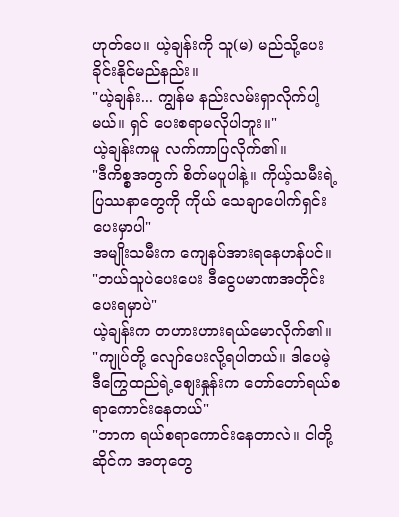ဟုတ်ပေ။ ယဲ့ချန်းကို သူ(မ) မည်သို့ပေးခိုင်းနိုင်မည်နည်း။
"ယဲ့ချန်း... ကျွန်မ နည်းလမ်းရှာလိုက်ပါ့မယ်။ ရှင် ပေးစရာမလိုပါဘူး။"
ယဲ့ချန်းကမူ လက်ကာပြလိုက်၏။
"ဒီကိစ္စအတွက် စိတ်မပူပါနဲ့။ ကိုယ့်သမီးရဲ့ ပြဿနာတွေကို ကိုယ် သေချာပေါက်ရှင်းပေးမှာပါ"
အမျိုးသမီးက ကျေနပ်အားရနေဟန်ပင်။
"ဘယ်သူပဲပေးပေး ဒီငွေပမာဏအတိုင်း ပေးရမှာပဲ"
ယဲ့ချန်းက တဟားဟားရယ်မောလိုက်၏။
"ကျုပ်တို့ လျော်ပေးလို့ရပါတယ်။ ဒါပေမဲ့ ဒီကြွေထည်ရဲ့စျေးနှုန်းက တော်တော်ရယ်စရာကောင်းနေတယ်"
"ဘာက ရယ်စရာကောင်းနေတာလဲ။ ငါတို့ဆိုင်က အတုတွေ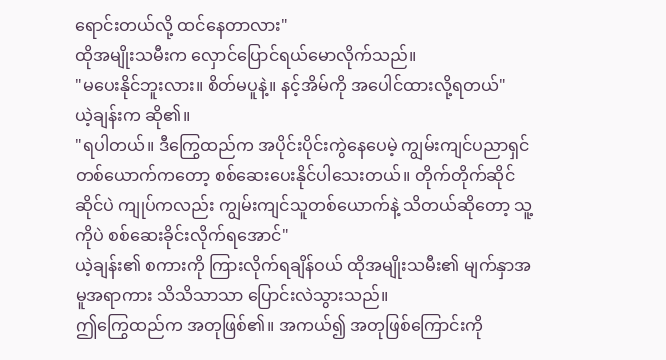ရောင်းတယ်လို့ ထင်နေတာလား"
ထိုအမျိုးသမီးက လှောင်ပြောင်ရယ်မောလိုက်သည်။
"မပေးနိုင်ဘူးလား။ စိတ်မပူနဲ့။ နင့်အိမ်ကို အပေါင်ထားလို့ရတယ်"
ယဲ့ချန်းက ဆို၏။
"ရပါတယ်။ ဒီကြွေထည်က အပိုင်းပိုင်းကွဲနေပေမဲ့ ကျွမ်းကျင်ပညာရှင်တစ်ယောက်ကတော့ စစ်ဆေးပေးနိုင်ပါသေးတယ်။ တိုက်တိုက်ဆိုင်ဆိုင်ပဲ ကျုပ်ကလည်း ကျွမ်းကျင်သူတစ်ယောက်နဲ့ သိတယ်ဆိုတော့ သူ့ကိုပဲ စစ်ဆေးခိုင်းလိုက်ရအောင်"
ယဲ့ချန်း၏ စကားကို ကြားလိုက်ရချိန်ဝယ် ထိုအမျိုးသမီး၏ မျက်နှာအမူအရာကား သိသိသာသာ ပြောင်းလဲသွားသည်။
ဤကြွေထည်က အတုဖြစ်၏။ အကယ်၍ အတုဖြစ်ကြောင်းကို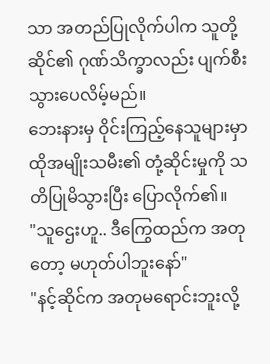သာ အတည်ပြုလိုက်ပါက သူတို့ဆိုင်၏ ဂုဏ်သိက္ခာလည်း ပျက်စီးသွားပေလိမ့်မည်။
ဘေးနားမှ ဝိုင်းကြည့်နေသူများမှာ ထိုအမျိုးသမီး၏ တုံ့ဆိုင်းမှုကို သတိပြုမိသွားပြီး ပြောလိုက်၏။
"သူဌေးဟူ.. ဒီကြွေထည်က အတုတော့ မဟုတ်ပါဘူးနော်"
"နင့်ဆိုင်က အတုမရောင်းဘူးလို့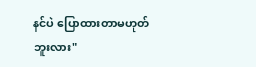နင်ပဲ ပြောထားတာမဟုတ်ဘူးလား"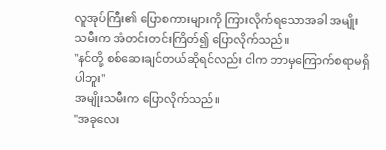လူအုပ်ကြီး၏ ပြောစကားများကို ကြားလိုက်ရသောအခါ အမျိုးသမီးက အံတင်းတင်းကြိတ်၍ ပြောလိုက်သည်။
"နင်တို့ စစ်ဆေးချင်တယ်ဆိုရင်လည်း ငါက ဘာမှကြောက်စရာမရှိပါဘူး"
အမျိုးသမီးက ပြောလိုက်သည်။
"အခုလေး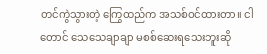တင်ကွဲသွားတဲ့ ကြွေထည်က အသစ်ဝင်ထားတာ။ ငါတောင် သေသေချာချာ မစစ်ဆေးရသေးဘူးဆို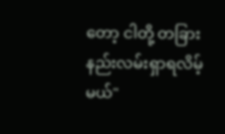တော့ ငါတို့ တခြားနည်းလမ်းရှာရလိမ့်မယ်"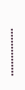••••••••••••••••